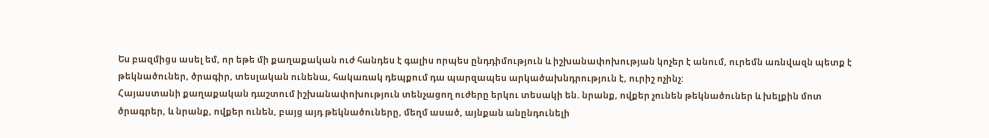Ես բազմիցս ասել եմ, որ եթե մի քաղաքական ուժ հանդես է գալիս որպես ընդդիմություն և իշխանափոխության կոչեր է անում, ուրեմն առնվազն պետք է թեկնածուներ, ծրագիր, տեսլական ունենա, հակառակ դեպքում դա պարզապես արկածախնդրություն է, ուրիշ ոչինչ:
Հայաստանի քաղաքական դաշտում իշխանափոխություն տենչացող ուժերը երկու տեսակի են. նրանք, ովքեր չունեն թեկնածուներ և խելքին մոտ ծրագրեր, և նրանք, ովքեր ունեն, բայց այդ թեկնածուները, մեղմ ասած, այնքան անընդունելի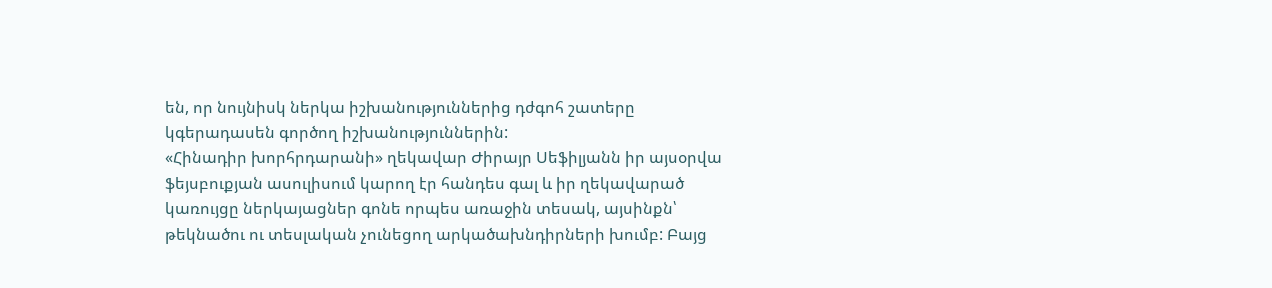են, որ նույնիսկ ներկա իշխանություններից դժգոհ շատերը կգերադասեն գործող իշխանություններին:
«Հինադիր խորհրդարանի» ղեկավար Ժիրայր Սեֆիլյանն իր այսօրվա ֆեյսբուքյան ասուլիսում կարող էր հանդես գալ և իր ղեկավարած կառույցը ներկայացներ գոնե որպես առաջին տեսակ, այսինքն՝ թեկնածու ու տեսլական չունեցող արկածախնդիրների խումբ: Բայց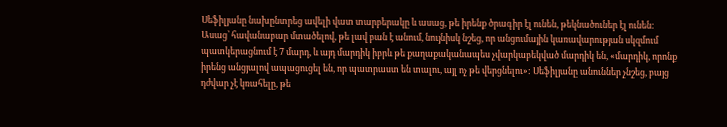Սեֆիլյանը նախընտրեց ավելի վատ տարբերակը և ասաց, թե իրենք ծրագիր էլ ունեն, թեկնածուներ էլ ունեն: Ասաց՝ հավանաբար մտածելով, թե լավ բան է անում, նույնիսկ նշեց, որ անցումային կառավարության սկզմում պատկերացնում է 7 մարդ, և այդ մարդիկ իբրև թե քաղաքականապես չվարկաբեկված մարդիկ են, «մարդիկ, որոնք իրենց անցյալով ապացուցել են, որ պատրաստ են տալու, այլ ոչ թե վերցնելու»: Սեֆիլյանը անուններ չնշեց, բայց դժվար չէ կռահելը, թե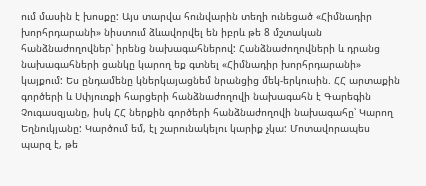ում մասին է խոսքը: Այս տարվա հունվարին տեղի ունեցած «Հիմնադիր խորհրդարանի» նիստում ձևավորվել են իբրև թե 8 մշտական հանձնաժողովներ՝ իրենց նախագահներով: Հանձնաժողովների և դրանց նախագահների ցանկը կարող եք գտնել «Հիմնադիր խորհրդարանի» կայքում: Ես ընդամենը կներկայացնեմ նրանցից մեկ-երկուսին. ՀՀ արտաքին գործերի և Սփյուռքի հարցերի հանձնաժողովի նախագահն է Գարեգին Չուգասզյանը, իսկ ՀՀ ներքին գործերի հանձնաժողովի նախագահը՝ Կարող Եղնուկյանը: Կարծում եմ, էլ շարունակելու կարիք չկա: Մոտավորապես պարզ է, թե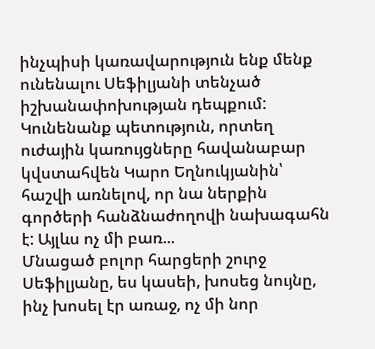ինչպիսի կառավարություն ենք մենք ունենալու Սեֆիլյանի տենչած իշխանափոխության դեպքում: Կունենանք պետություն, որտեղ ուժային կառույցները հավանաբար կվստահվեն Կարո Եղնուկյանին՝ հաշվի առնելով, որ նա ներքին գործերի հանձնաժողովի նախագահն է: Այլևս ոչ մի բառ...
Մնացած բոլոր հարցերի շուրջ Սեֆիլյանը, ես կասեի, խոսեց նույնը, ինչ խոսել էր առաջ, ոչ մի նոր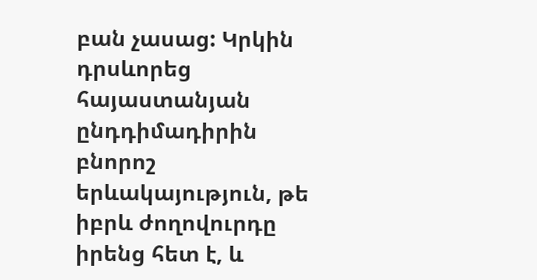բան չասաց: Կրկին դրսևորեց հայաստանյան ընդդիմադիրին բնորոշ երևակայություն, թե իբրև ժողովուրդը իրենց հետ է, և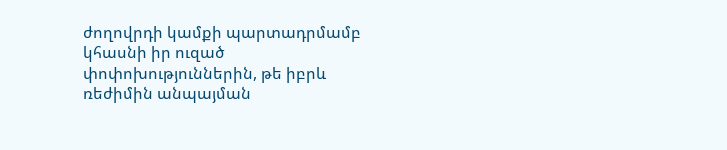ժողովրդի կամքի պարտադրմամբ կհասնի իր ուզած փոփոխություններին, թե իբրև ռեժիմին անպայման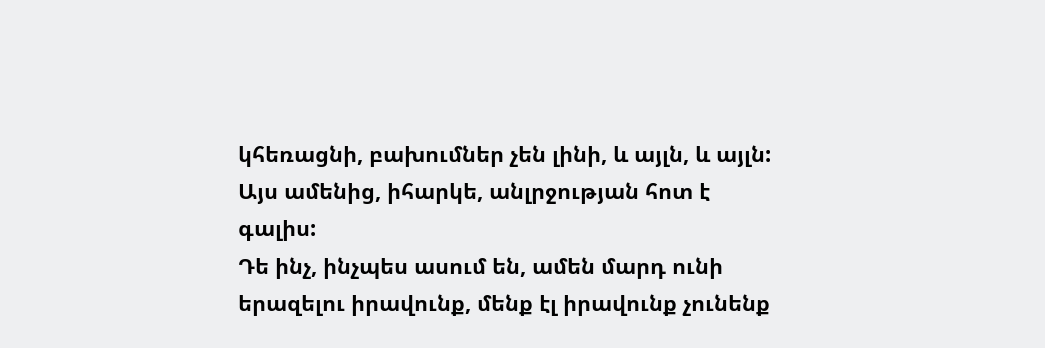կհեռացնի, բախումներ չեն լինի, և այլն, և այլն: Այս ամենից, իհարկե, անլրջության հոտ է գալիս:
Դե ինչ, ինչպես ասում են, ամեն մարդ ունի երազելու իրավունք, մենք էլ իրավունք չունենք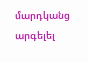մարդկանց արգելել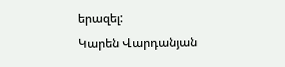երազել:
Կարեն Վարդանյան